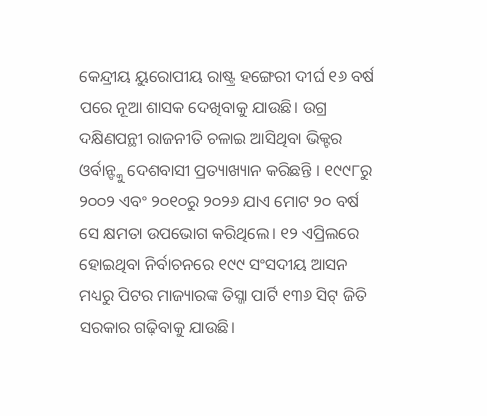କେନ୍ଦ୍ରୀୟ ୟୁରୋପୀୟ ରାଷ୍ଟ୍ର ହଙ୍ଗେରୀ ଦୀର୍ଘ ୧୬ ବର୍ଷ ପରେ ନୂଆ ଶାସକ ଦେଖିବାକୁ ଯାଉଛି। ଉଗ୍ର ଦକ୍ଷିଣପନ୍ଥୀ ରାଜନୀତି ଚଳାଇ ଆସିଥିବା ଭିକ୍ଟର ଓର୍ବାନ୍ଙ୍କୁ ଦେଶବାସୀ ପ୍ରତ୍ୟାଖ୍ୟାନ କରିଛନ୍ତି । ୧୯୯୮ରୁ ୨୦୦୨ ଏବଂ ୨୦୧୦ରୁ ୨୦୨୬ ଯାଏ ମୋଟ ୨୦ ବର୍ଷ ସେ କ୍ଷମତା ଉପଭୋଗ କରିଥିଲେ। ୧୨ ଏପ୍ରିଲରେ ହୋଇଥିବା ନିର୍ବାଚନରେ ୧୯୯ ସଂସଦୀୟ ଆସନ ମଧ୍ୟରୁ ପିଟର ମାଜ୍ୟାରଙ୍କ ତିସ୍ଜା ପାର୍ଟି ୧୩୬ ସିଟ୍ ଜିତି ସରକାର ଗଢ଼ିବାକୁ ଯାଉଛି।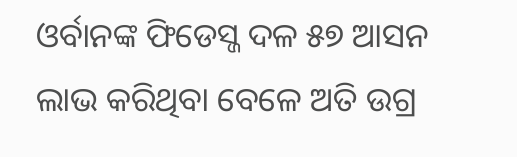ଓର୍ବାନଙ୍କ ଫିଡେସ୍ଜ ଦଳ ୫୭ ଆସନ ଲାଭ କରିଥିବା ବେଳେ ଅତି ଉଗ୍ର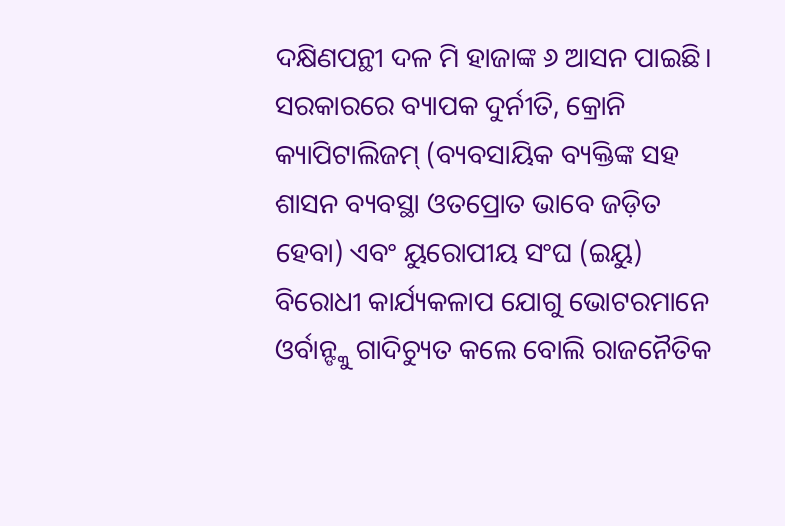ଦକ୍ଷିଣପନ୍ଥୀ ଦଳ ମି ହାଜାଙ୍କ ୬ ଆସନ ପାଇଛି। ସରକାରରେ ବ୍ୟାପକ ଦୁର୍ନୀତି, କ୍ରୋନି କ୍ୟାପିଟାଲିଜମ୍ (ବ୍ୟବସାୟିକ ବ୍ୟକ୍ତିଙ୍କ ସହ ଶାସନ ବ୍ୟବସ୍ଥା ଓତପ୍ରୋତ ଭାବେ ଜଡ଼ିତ ହେବା) ଏବଂ ୟୁରୋପୀୟ ସଂଘ (ଇୟୁ) ବିରୋଧୀ କାର୍ଯ୍ୟକଳାପ ଯୋଗୁ ଭୋଟରମାନେ ଓର୍ବାନ୍ଙ୍କୁ ଗାଦିଚ୍ୟୁତ କଲେ ବୋଲି ରାଜନୈତିକ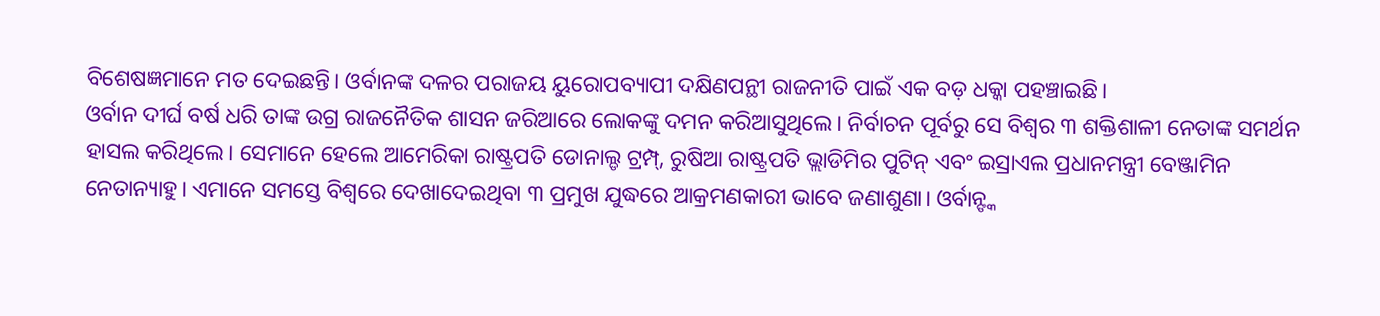ବିଶେଷଜ୍ଞମାନେ ମତ ଦେଇଛନ୍ତି। ଓର୍ବାନଙ୍କ ଦଳର ପରାଜୟ ୟୁରୋପବ୍ୟାପୀ ଦକ୍ଷିଣପନ୍ଥୀ ରାଜନୀତି ପାଇଁ ଏକ ବଡ଼ ଧକ୍କା ପହଞ୍ଚାଇଛି।
ଓର୍ବାନ ଦୀର୍ଘ ବର୍ଷ ଧରି ତାଙ୍କ ଉଗ୍ର ରାଜନୈତିକ ଶାସନ ଜରିଆରେ ଲୋକଙ୍କୁ ଦମନ କରିଆସୁଥିଲେ। ନିର୍ବାଚନ ପୂର୍ବରୁ ସେ ବିଶ୍ୱର ୩ ଶକ୍ତିଶାଳୀ ନେତାଙ୍କ ସମର୍ଥନ ହାସଲ କରିଥିଲେ। ସେମାନେ ହେଲେ ଆମେରିକା ରାଷ୍ଟ୍ରପତି ଡୋନାଲ୍ଡ ଟ୍ରମ୍ପ୍, ରୁଷିଆ ରାଷ୍ଟ୍ରପତି ଭ୍ଲାଡିମିର ପୁଟିନ୍ ଏବଂ ଇସ୍ରାଏଲ ପ୍ରଧାନମନ୍ତ୍ରୀ ବେଞ୍ଜାମିନ ନେତାନ୍ୟାହୁ। ଏମାନେ ସମସ୍ତେ ବିଶ୍ୱରେ ଦେଖାଦେଇଥିବା ୩ ପ୍ରମୁଖ ଯୁଦ୍ଧରେ ଆକ୍ରମଣକାରୀ ଭାବେ ଜଣାଶୁଣା। ଓର୍ବାନ୍ଙ୍କ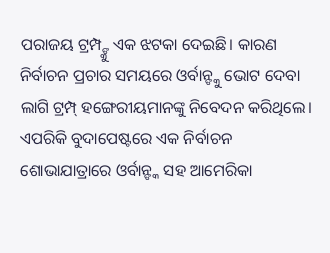ପରାଜୟ ଟ୍ରମ୍ପ୍ଙ୍କୁ ଏକ ଝଟକା ଦେଇଛି। କାରଣ ନିର୍ବାଚନ ପ୍ରଚାର ସମୟରେ ଓର୍ବାନ୍ଙ୍କୁ ଭୋଟ ଦେବା ଲାଗି ଟ୍ରମ୍ପ୍ ହଙ୍ଗେରୀୟମାନଙ୍କୁ ନିବେଦନ କରିଥିଲେ। ଏପରିକି ବୁଦାପେଷ୍ଟରେ ଏକ ନିର୍ବାଚନ ଶୋଭାଯାତ୍ରାରେ ଓର୍ବାନ୍ଙ୍କ ସହ ଆମେରିକା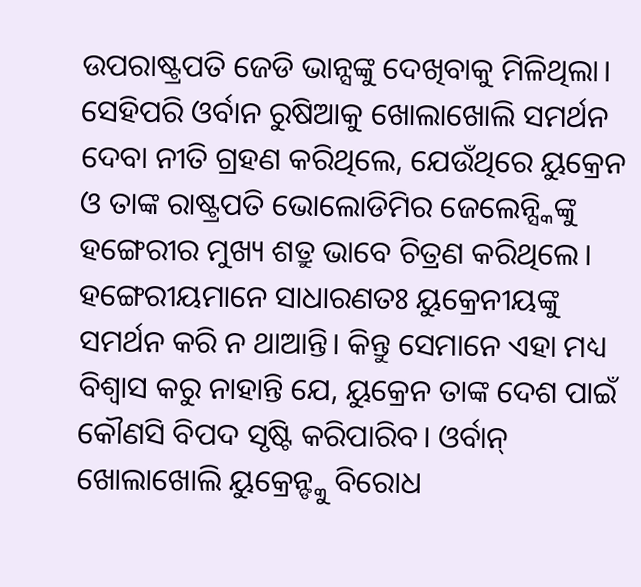ଉପରାଷ୍ଟ୍ରପତି ଜେଡି ଭାନ୍ସଙ୍କୁ ଦେଖିବାକୁ ମିଳିଥିଲା। ସେହିପରି ଓର୍ବାନ ରୁଷିଆକୁ ଖୋଲାଖୋଲି ସମର୍ଥନ ଦେବା ନୀତି ଗ୍ରହଣ କରିଥିଲେ, ଯେଉଁଥିରେ ୟୁକ୍ରେନ ଓ ତାଙ୍କ ରାଷ୍ଟ୍ରପତି ଭୋଲୋଡିମିର ଜେଲେନ୍ସ୍କିଙ୍କୁ ହଙ୍ଗେରୀର ମୁଖ୍ୟ ଶତ୍ରୁ ଭାବେ ଚିତ୍ରଣ କରିଥିଲେ। ହଙ୍ଗେରୀୟମାନେ ସାଧାରଣତଃ ୟୁକ୍ରେନୀୟଙ୍କୁ ସମର୍ଥନ କରି ନ ଥାଆନ୍ତି। କିନ୍ତୁ ସେମାନେ ଏହା ମଧ୍ୟ ବିଶ୍ୱାସ କରୁ ନାହାନ୍ତି ଯେ, ୟୁକ୍ରେନ ତାଙ୍କ ଦେଶ ପାଇଁ କୌଣସି ବିପଦ ସୃଷ୍ଟି କରିପାରିବ। ଓର୍ବାନ୍ ଖୋଲାଖୋଲି ୟୁକ୍ରେନ୍ଙ୍କୁ ବିରୋଧ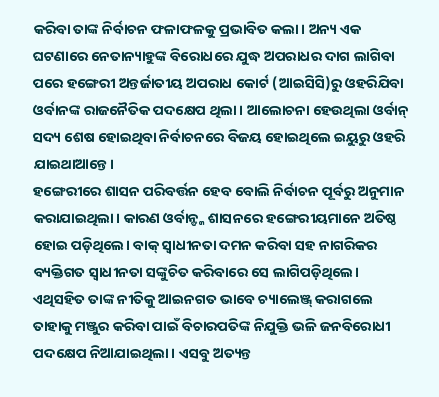କରିବା ତାଙ୍କ ନିର୍ବାଚନ ଫଳାଫଳକୁ ପ୍ରଭାବିତ କଲା। ଅନ୍ୟ ଏକ ଘଟଣାରେ ନେତାନ୍ୟାହୁଙ୍କ ବିରୋଧରେ ଯୁଦ୍ଧ ଅପରାଧର ଦାଗ ଲାଗିବା ପରେ ହଙ୍ଗେରୀ ଅନ୍ତର୍ଜାତୀୟ ଅପରାଧ କୋର୍ଟ (ଆଇସିସି)ରୁ ଓହରିଯିବା ଓର୍ବାନଙ୍କ ରାଜନୈତିକ ପଦକ୍ଷେପ ଥିଲା। ଆଲୋଚନା ହେଉଥିଲା ଓର୍ବାନ୍ ସଦ୍ୟ ଶେଷ ହୋଇଥିବା ନିର୍ବାଚନରେ ବିଜୟ ହୋଇଥିଲେ ଇୟୁରୁ ଓହରି ଯାଇଥାଆନ୍ତେ।
ହଙ୍ଗେରୀରେ ଶାସନ ପରିବର୍ତ୍ତନ ହେବ ବୋଲି ନିର୍ବାଚନ ପୂର୍ବରୁ ଅନୁମାନ କରାଯାଇଥିଲା। କାରଣ ଓର୍ବାନ୍ଙ୍କ ଶାସନରେ ହଙ୍ଗେରୀୟମାନେ ଅତିଷ୍ଠ ହୋଇ ପଡ଼ିଥିଲେ। ବାକ୍ ସ୍ବାଧୀନତା ଦମନ କରିବା ସହ ନାଗରିକର ବ୍ୟକ୍ତିଗତ ସ୍ବାଧୀନତା ସଙ୍କୁଚିତ କରିବାରେ ସେ ଲାଗିପଡ଼ିଥିଲେ। ଏଥିସହିତ ତାଙ୍କ ନୀତିକୁ ଆଇନଗତ ଭାବେ ଚ୍ୟାଲେଞ୍ଜ୍ କରାଗଲେ ତାହାକୁ ମଞ୍ଜୁର କରିବା ପାଇଁ ବିଚାରପତିଙ୍କ ନିଯୁକ୍ତି ଭଳି ଜନବିରୋଧୀ ପଦକ୍ଷେପ ନିଆଯାଇଥିଲା। ଏସବୁ ଅତ୍ୟନ୍ତ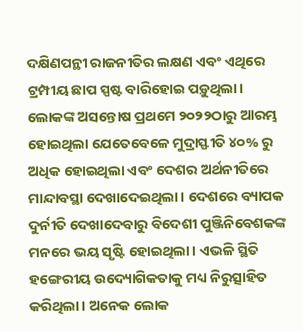ଦକ୍ଷିଣପନ୍ଥୀ ରାଜନୀତିର ଲକ୍ଷଣ ଏବଂ ଏଥିରେ ଟ୍ରମ୍ପୀୟ ଛାପ ସ୍ପଷ୍ଟ ବାରିହୋଇ ପଡ଼ୁଥିଲା।
ଲୋକଙ୍କ ଅସନ୍ତୋଷ ପ୍ରଥମେ ୨୦୨୨ଠାରୁ ଆରମ୍ଭ ହୋଇଥିଲା ଯେତେବେଳେ ମୁଦ୍ରାସ୍ଫୀତି ୪୦% ରୁ ଅଧିକ ହୋଇଥିଲା ଏବଂ ଦେଶର ଅର୍ଥନୀତିରେ ମାନ୍ଦାବସ୍ଥା ଦେଖାଦେଇଥିଲା। ଦେଶରେ ବ୍ୟାପକ ଦୁର୍ନୀତି ଦେଖାଦେବାରୁ ବିଦେଶୀ ପୁଞ୍ଜିନିବେଶକଙ୍କ ମନରେ ଭୟ ସୃଷ୍ଟି ହୋଇଥିଲା। ଏଭଳି ସ୍ଥିତି ହଙ୍ଗେରୀୟ ଉଦ୍ୟୋଗିକତାକୁ ମଧ୍ୟ ନିରୁତ୍ସାହିତ କରିଥିଲା। ଅନେକ ଲୋକ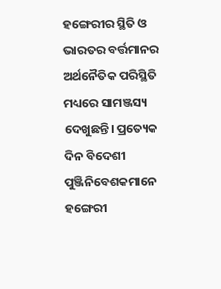ହଙ୍ଗେରୀର ସ୍ଥିତି ଓ ଭାରତର ବର୍ତ୍ତମାନର ଅର୍ଥନୈତିକ ପରିସ୍ଥିତି ମଧ୍ୟରେ ସାମଞ୍ଜସ୍ୟ ଦେଖୁଛନ୍ତି। ପ୍ରତ୍ୟେକ ଦିନ ବିଦେଶୀ ପୁଞ୍ଜିନିବେଶକମାନେ ହଙ୍ଗେରୀ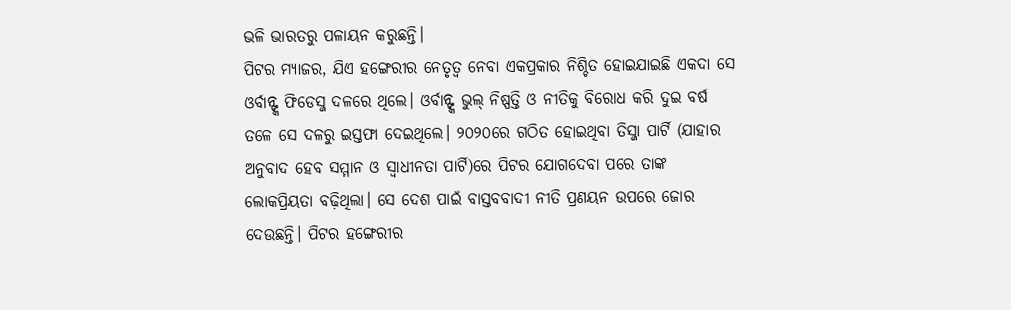ଭଳି ଭାରତରୁ ପଳାୟନ କରୁଛନ୍ତି।
ପିଟର ମ୍ୟାଜର, ଯିଏ ହଙ୍ଗେରୀର ନେତୃତ୍ୱ ନେବା ଏକପ୍ରକାର ନିଶ୍ଚିତ ହୋଇଯାଇଛି ଏକଦା ସେ ଓର୍ବାନ୍ଙ୍କ ଫିଡେସ୍ଜ ଦଳରେ ଥିଲେ। ଓର୍ବାନ୍ଙ୍କ ଭୁଲ୍ ନିଷ୍ପତ୍ତି ଓ ନୀତିକୁ ବିରୋଧ କରି ଦୁଇ ବର୍ଷ ତଳେ ସେ ଦଳରୁ ଇସ୍ତଫା ଦେଇଥିଲେ। ୨୦୨୦ରେ ଗଠିତ ହୋଇଥିବା ତିସ୍ଜା ପାର୍ଟି (ଯାହାର ଅନୁବାଦ ହେବ ସମ୍ମାନ ଓ ସ୍ବାଧୀନତା ପାର୍ଟି)ରେ ପିଟର ଯୋଗଦେବା ପରେ ତାଙ୍କ ଲୋକପ୍ରିୟତା ବଢ଼ିଥିଲା। ସେ ଦେଶ ପାଇଁ ବାସ୍ତବବାଦୀ ନୀତି ପ୍ରଣୟନ ଉପରେ ଜୋର ଦେଉଛନ୍ତି। ପିଟର ହଙ୍ଗେରୀର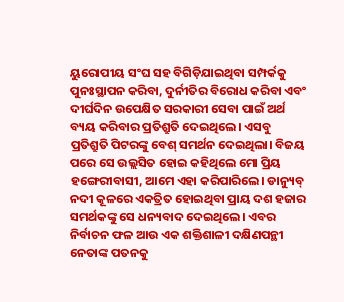ୟୁରୋପୀୟ ସଂଘ ସହ ବିଗିଡ଼ିଯାଇଥିବା ସମ୍ପର୍କକୁ ପୁନଃସ୍ଥାପନ କରିବା, ଦୁର୍ନୀତିର ବିରୋଧ କରିବା ଏବଂ ଦୀର୍ଘଦିନ ଉପେକ୍ଷିତ ସରକାରୀ ସେବା ପାଇଁ ଅର୍ଥ ବ୍ୟୟ କରିବାର ପ୍ରତିଶ୍ରୁତି ଦେଇଥିଲେ। ଏସବୁ ପ୍ରତିଶ୍ରୁତି ପିଟରଙ୍କୁ ବେଶ୍ ସମର୍ଥନ ଦେଇଥିଲା। ବିଜୟ ପରେ ସେ ଉଲ୍ଲସିତ ହୋଇ କହିଥିଲେ ମୋ ପ୍ରିୟ ହଙ୍ଗେରୀବାସୀ, ଆମେ ଏହା କରିପାରିଲେ। ଡାନ୍ୟୁବ୍ ନଦୀ କୂଳରେ ଏକତ୍ରିତ ହୋଇଥିବା ପ୍ରାୟ ଦଶ ହଜାର ସମର୍ଥକଙ୍କୁ ସେ ଧନ୍ୟବାଦ ଦେଇଥିଲେ। ଏବର ନିର୍ବାଚନ ଫଳ ଆଉ ଏକ ଶକ୍ତିଶାଳୀ ଦକ୍ଷିଣପନ୍ଥୀ ନେତାଙ୍କ ପତନକୁ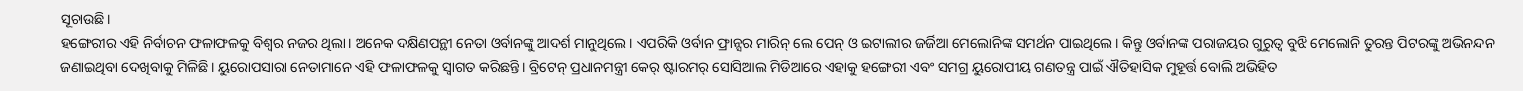ସୂଚାଉଛି।
ହଙ୍ଗେରୀର ଏହି ନିର୍ବାଚନ ଫଳାଫଳକୁ ବିଶ୍ୱର ନଜର ଥିଲା। ଅନେକ ଦକ୍ଷିଣପନ୍ଥୀ ନେତା ଓର୍ବାନଙ୍କୁ ଆଦର୍ଶ ମାନୁଥିଲେ। ଏପରିକି ଓର୍ବାନ ଫ୍ରାନ୍ସର ମାରିନ୍ ଲେ ପେନ୍ ଓ ଇଟାଲୀର ଜର୍ଜିଆ ମେଲୋନିଙ୍କ ସମର୍ଥନ ପାଇଥିଲେ। କିନ୍ତୁ ଓର୍ବାନଙ୍କ ପରାଜୟର ଗୁରୁତ୍ୱ ବୁଝି ମେଲୋନି ତୁରନ୍ତ ପିଟରଙ୍କୁ ଅଭିନନ୍ଦନ ଜଣାଇଥିବା ଦେଖିବାକୁ ମିଳିଛି। ୟୁରୋପସାରା ନେତାମାନେ ଏହି ଫଳାଫଳକୁ ସ୍ବାଗତ କରିଛନ୍ତି। ବ୍ରିଟେନ୍ ପ୍ରଧାନମନ୍ତ୍ରୀ କେର୍ ଷ୍ଟାରମର୍ ସୋସିଆଲ ମିଡିଆରେ ଏହାକୁ ହଙ୍ଗେରୀ ଏବଂ ସମଗ୍ର ୟୁରୋପୀୟ ଗଣତନ୍ତ୍ର ପାଇଁ ଐତିହାସିକ ମୁହୂର୍ତ୍ତ ବୋଲି ଅଭିହିତ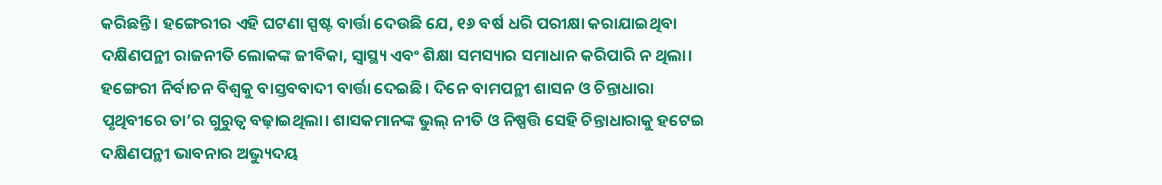କରିଛନ୍ତି। ହଙ୍ଗେରୀର ଏହି ଘଟଣା ସ୍ପଷ୍ଟ ବାର୍ତ୍ତା ଦେଉଛି ଯେ, ୧୬ ବର୍ଷ ଧରି ପରୀକ୍ଷା କରାଯାଇଥିବା ଦକ୍ଷିଣପନ୍ଥୀ ରାଜନୀତି ଲୋକଙ୍କ ଜୀବିକା, ସ୍ବାସ୍ଥ୍ୟ ଏବଂ ଶିକ୍ଷା ସମସ୍ୟାର ସମାଧାନ କରିପାରି ନ ଥିଲା।
ହଙ୍ଗେରୀ ନିର୍ବାଚନ ବିଶ୍ୱକୁ ବାସ୍ତବବାଦୀ ବାର୍ତ୍ତା ଦେଇଛି। ଦିନେ ବାମପନ୍ଥୀ ଶାସନ ଓ ଚିନ୍ତାଧାରା ପୃଥିବୀରେ ତା’ର ଗୁରୁତ୍ୱ ବଢ଼ାଇଥିଲା। ଶାସକମାନଙ୍କ ଭୁଲ୍ ନୀତି ଓ ନିଷ୍ପତ୍ତି ସେହି ଚିନ୍ତାଧାରାକୁ ହଟେଇ ଦକ୍ଷିଣପନ୍ଥୀ ଭାବନାର ଅଭ୍ୟୁଦୟ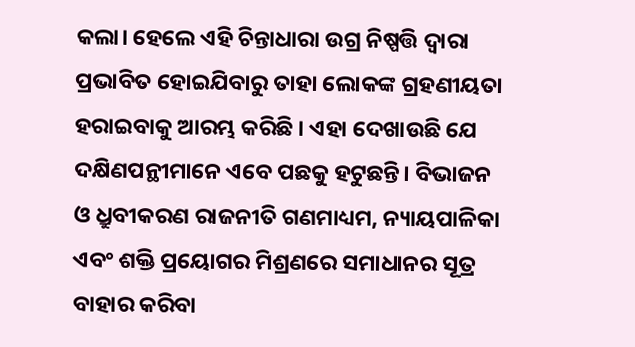କଲା। ହେଲେ ଏହି ଚିନ୍ତାଧାରା ଉଗ୍ର ନିଷ୍ପତ୍ତି ଦ୍ୱାରା ପ୍ରଭାବିତ ହୋଇଯିବାରୁ ତାହା ଲୋକଙ୍କ ଗ୍ରହଣୀୟତା ହରାଇବାକୁ ଆରମ୍ଭ କରିଛି । ଏହା ଦେଖାଉଛି ଯେ ଦକ୍ଷିଣପନ୍ଥୀମାନେ ଏବେ ପଛକୁ ହଟୁଛନ୍ତି। ବିଭାଜନ ଓ ଧ୍ରୁବୀକରଣ ରାଜନୀତି ଗଣମାଧ୍ୟମ, ନ୍ୟାୟପାଳିକା ଏବଂ ଶକ୍ତି ପ୍ରୟୋଗର ମିଶ୍ରଣରେ ସମାଧାନର ସୂତ୍ର ବାହାର କରିବା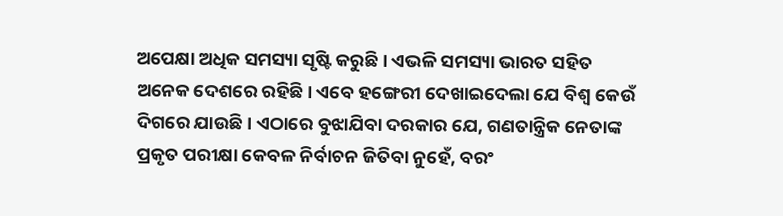ଅପେକ୍ଷା ଅଧିକ ସମସ୍ୟା ସୃଷ୍ଟି କରୁଛି । ଏଭଳି ସମସ୍ୟା ଭାରତ ସହିତ ଅନେକ ଦେଶରେ ରହିଛି। ଏବେ ହଙ୍ଗେରୀ ଦେଖାଇଦେଲା ଯେ ବିଶ୍ୱ କେଉଁ ଦିଗରେ ଯାଉଛି। ଏଠାରେ ବୁଝାଯିବା ଦରକାର ଯେ, ଗଣତାନ୍ତ୍ରିକ ନେତାଙ୍କ ପ୍ରକୃତ ପରୀକ୍ଷା କେବଳ ନିର୍ବାଚନ ଜିତିବା ନୁହେଁ, ବରଂ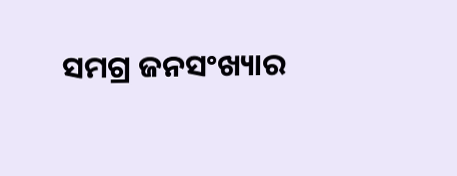ସମଗ୍ର ଜନସଂଖ୍ୟାର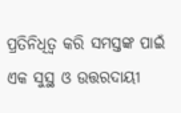ପ୍ରତିନିଧିତ୍ୱ କରି ସମସ୍ତଙ୍କ ପାଇଁ ଏକ ସୁସ୍ଥ ଓ ଉତ୍ତରଦାୟୀ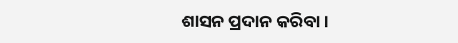ଶାସନ ପ୍ରଦାନ କରିବା।